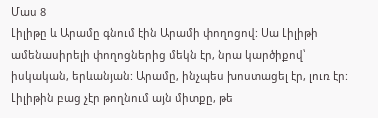Մաս 8
Լիլիթը և Արամը գնում էին Արամի փողոցով: Սա Լիլիթի ամենասիրելի փողոցներից մեկն էր, նրա կարծիքով՝ իսկական, երևանյան: Արամը, ինչպես խոստացել էր, լուռ էր: Լիլիթին բաց չէր թողնում այն միտքը, թե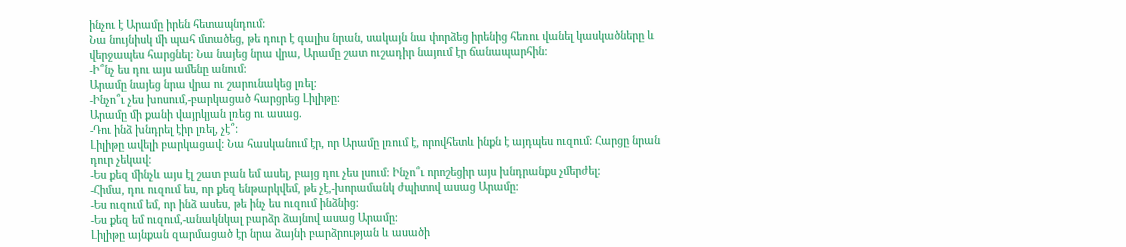ինչու է Արամը իրեն հետապնդում:
Նա նույնիսկ մի պահ մտածեց, թե դուր է գալիս նրան, սակայն նա փորձեց իրենից հեռու վանել կասկածները և վերջապես հարցնել: Նա նայեց նրա վրա, Արամը շատ ուշադիր նայում էր ճանապարհին:
-Ի՞նչ ես դու այս ամենը անում:
Արամը նայեց նրա վրա ու շարունակեց լռել:
-Ինչո՞ւ չես խոսում,-բարկացած հարցրեց Լիլիթը:
Արամը մի քանի վայրկյան լռեց ու ասաց.
-Դու ինձ խնդրել էիր լռել, չէ՞:
Լիլիթը ավելի բարկացավ: Նա հասկանում էր, որ Արամը լռում է, որովհետև ինքն է այդպես ուզում: Հարցը նրան դուր չեկավ:
-Ես քեզ մինչև այս էլ շատ բան եմ ասել, բայց դու չես լսում: Ինչո՞ւ որոշեցիր այս խնդրանքս չմերժել:
-Հիմա, դու ուզում ես, որ քեզ ենթարկվեմ, թե չէ,-խորամանկ ժպիտով ասաց Արամը:
-Ես ուզում եմ, որ ինձ ասես, թե ինչ ես ուզում ինձնից:
-Ես քեզ եմ ուզում,-անակնկալ բարձր ձայնով ասաց Արամը:
Լիլիթը այնքան զարմացած էր նրա ձայնի բարձրության և ասածի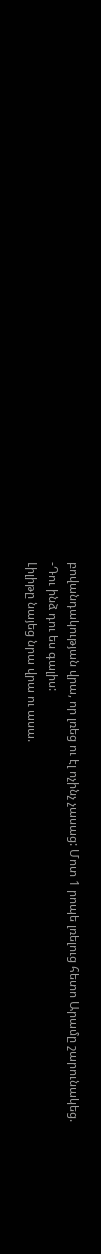բովանդակության վրա, որ լռեց ու էլ ոչինչ չասաց: Մոտ 1 րոպե լռելուց հետո Արամը շարունակեց.
-Դու ինձ դու ես գալիս:
Լիլիթը նայեց նրա վրա ու ասա.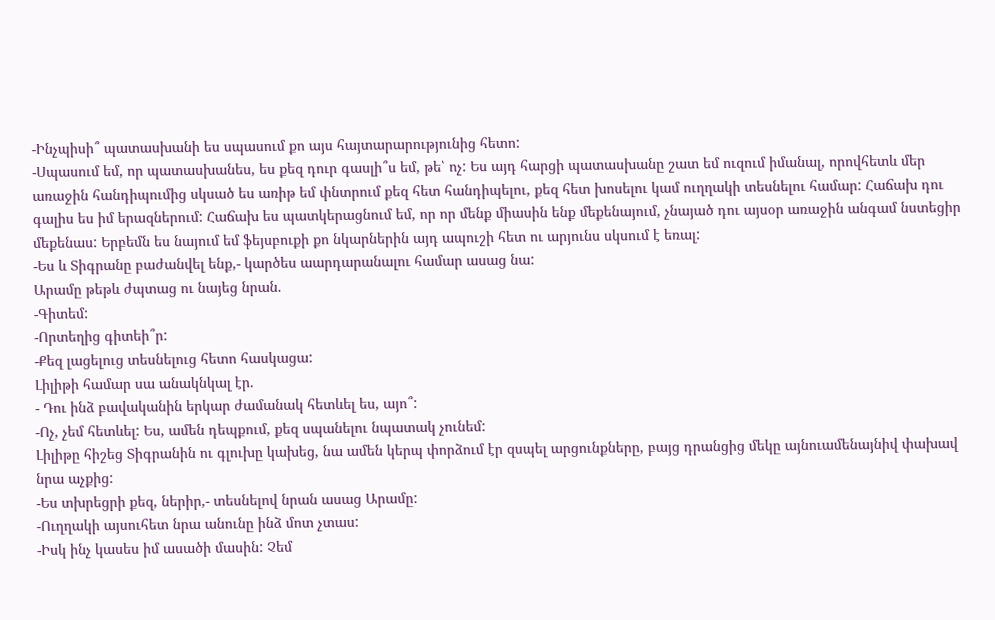-Ինչպիսի՞ պատասխանի ես սպասում քո այս հայտարարությունից հետո:
-Սպասում եմ, որ պատասխանես, ես քեզ դուր գասլի՞ս եմ, թե՝ ոչ: Ես այդ հարցի պատասխանը շատ եմ ուզում իմանալ, որովհետև մեր առաջին հանդիպումից սկսած ես առիթ եմ փնտրում քեզ հետ հանդիպելու, քեզ հետ խոսելու կամ ուղղակի տեսնելու համար: Հաճախ դու գալիս ես իմ երազներում: Հաճախ ես պատկերացնում եմ, որ որ մենք միասին ենք մեքենայում, չնայած դու այսօր առաջին անգամ նստեցիր մեքենաս: Երբեմն ես նայում եմ ֆեյսբուքի քո նկարներին այդ ապուշի հետ ու արյունս սկսում է եռալ:
-Ես և Տիգրանը բաժանվել ենք,- կարծես աարդարանալու համար ասաց նա:
Արամը թեթև ժպտաց ու նայեց նրան.
-Գիտեմ:
-Որտեղից գիտեի՞ր:
-Քեզ լացելուց տեսնելուց հետո հասկացա:
Լիլիթի համար սա անակնկալ էր.
- Դու ինձ բավականին երկար ժամանակ հետևել ես, այո՞:
-Ոչ, չեմ հետևել: Ես, ամեն դեպքում, քեզ սպանելու նպատակ չունեմ:
Լիլիթը հիշեց Տիգրանին ու գլուխը կախեց, նա ամեն կերպ փորձում էր զսպել արցունքները, բայց դրանցից մեկը այնուամենայնիվ փախավ նրա աչքից:
-Ես տխրեցրի քեզ, ներիր,- տեսնելով նրան ասաց Արամը:
-Ուղղակի այսուհետ նրա անունը ինձ մոտ չտաս:
-Իսկ ինչ կասես իմ ասածի մասին: Չեմ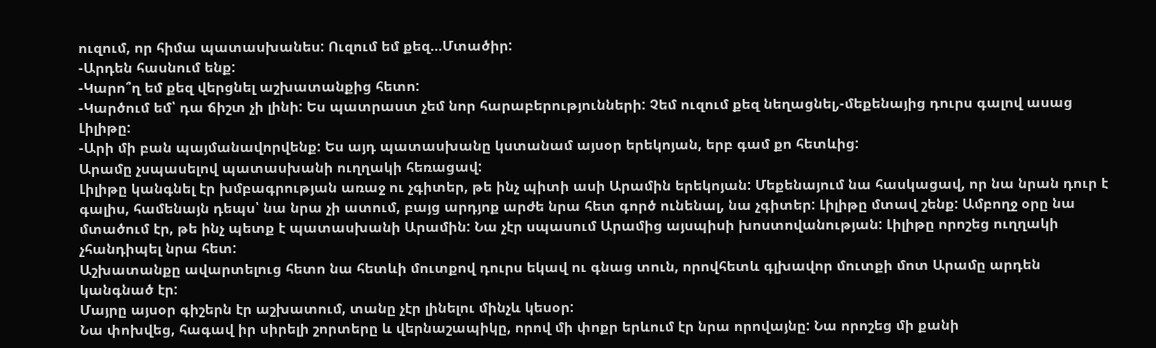ուզում, որ հիմա պատասխանես: Ուզում եմ քեզ...Մտածիր:
-Արդեն հասնում ենք:
-Կարո՞ղ եմ քեզ վերցնել աշխատանքից հետո:
-Կարծում եմ՝ դա ճիշտ չի լինի: Ես պատրաստ չեմ նոր հարաբերությունների: Չեմ ուզում քեզ նեղացնել,-մեքենայից դուրս գալով ասաց Լիլիթը:
-Արի մի բան պայմանավորվենք: Ես այդ պատասխանը կստանամ այսօր երեկոյան, երբ գամ քո հետևից:
Արամը չսպասելով պատասխանի ուղղակի հեռացավ:
Լիլիթը կանգնել էր խմբագրության առաջ ու չգիտեր, թե ինչ պիտի ասի Արամին երեկոյան: Մեքենայում նա հասկացավ, որ նա նրան դուր է գալիս, համենայն դեպս՝ նա նրա չի ատում, բայց արդյոք արժե նրա հետ գործ ունենալ, նա չգիտեր: Լիլիթը մտավ շենք: Ամբողջ օրը նա մտածում էր, թե ինչ պետք է պատասխանի Արամին: Նա չէր սպասում Արամից այսպիսի խոստովանության: Լիլիթը որոշեց ուղղակի չհանդիպել նրա հետ:
Աշխատանքը ավարտելուց հետո նա հետևի մուտքով դուրս եկավ ու գնաց տուն, որովհետև գլխավոր մուտքի մոտ Արամը արդեն կանգնած էր:
Մայրը այսօր գիշերն էր աշխատում, տանը չէր լինելու մինչև կեսօր:
Նա փոխվեց, հագավ իր սիրելի շորտերը և վերնաշապիկը, որով մի փոքր երևում էր նրա որովայնը: Նա որոշեց մի քանի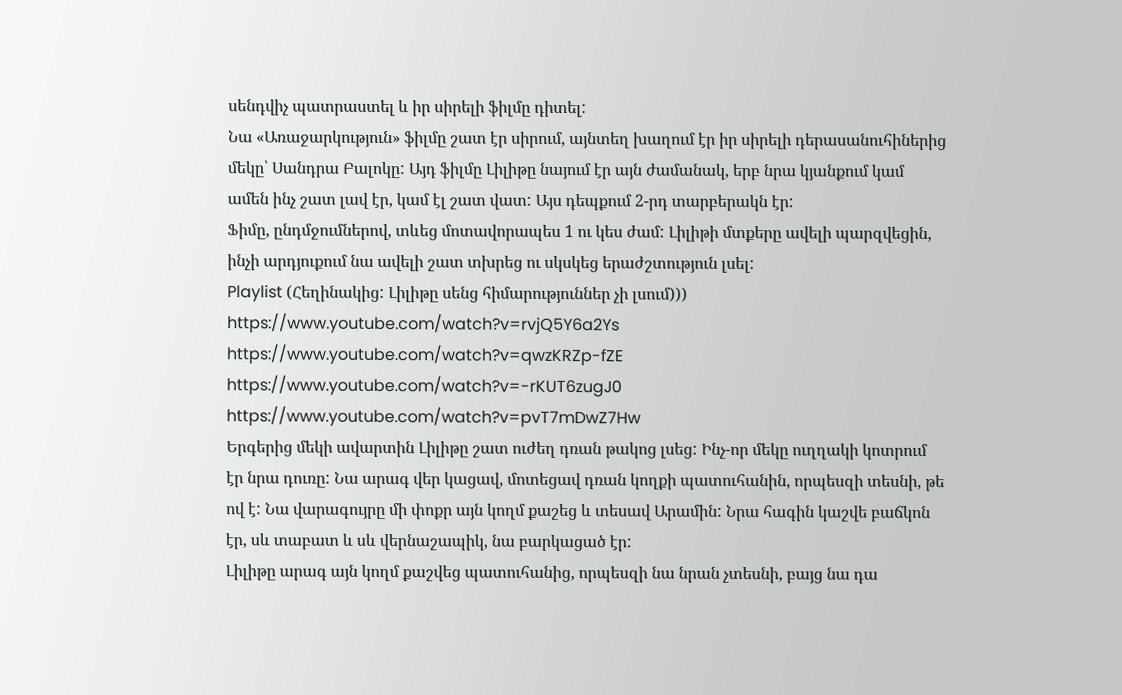սենդվիչ պատրաստել և իր սիրելի ֆիլմը դիտել:
Նա «Առաջարկություն» ֆիլմը շատ էր սիրում, այնտեղ խաղում էր իր սիրելի դերասանուհիներից մեկը՝ Սանդրա Բալոկը: Այդ ֆիլմը Լիլիթը նայում էր այն ժամանակ, երբ նրա կյանքում կամ ամեն ինչ շատ լավ էր, կամ էլ շատ վատ: Այս դեպքում 2-րդ տարբերակն էր:
Ֆիմը, ընդմջումներով, տևեց մոտավորապես 1 ու կես ժամ: Լիլիթի մտքերը ավելի պարզվեցին, ինչի արդյուքում նա ավելի շատ տխրեց ու սկսկեց երաժշտություն լսել:
Playlist (Հեղինակից: Լիլիթը սենց հիմարություններ չի լսում)))
https://www.youtube.com/watch?v=rvjQ5Y6a2Ys
https://www.youtube.com/watch?v=qwzKRZp-fZE
https://www.youtube.com/watch?v=-rKUT6zugJ0
https://www.youtube.com/watch?v=pvT7mDwZ7Hw
Երգերից մեկի ավարտին Լիլիթը շատ ուժեղ դռան թակոց լսեց: Ինչ-որ մեկը ուղղակի կոտրում էր նրա դուռը: Նա արագ վեր կացավ, մոտեցավ դռան կողքի պատուհանին, որպեսզի տեսնի, թե ով է: Նա վարագույրը մի փոքր այն կողմ քաշեց և տեսավ Արամին: Նրա հագին կաշվե բաճկոն էր, սև տաբատ և սև վերնաշապիկ, նա բարկացած էր:
Լիլիթը արագ այն կողմ քաշվեց պատուհանից, որպեսզի նա նրան չտեսնի, բայց նա դա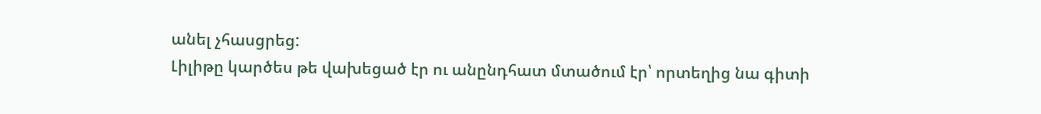անել չհասցրեց:
Լիլիթը կարծես թե վախեցած էր ու անընդհատ մտածում էր՝ որտեղից նա գիտի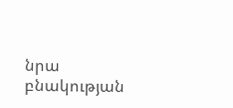նրա բնակության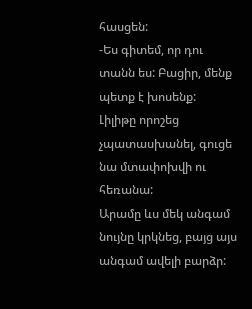հասցեն:
-Ես գիտեմ, որ դու տանն ես: Բացիր, մենք պետք է խոսենք:
Լիլիթը որոշեց չպատասխանել, գուցե նա մտափոխվի ու հեռանա:
Արամը ևս մեկ անգամ նույնը կրկնեց, բայց այս անգամ ավելի բարձր: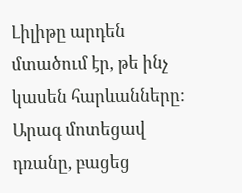Լիլիթը արդեն մտածում էր, թե ինչ կասեն հարևանները:
Արագ մոտեցավ դռանը, բացեց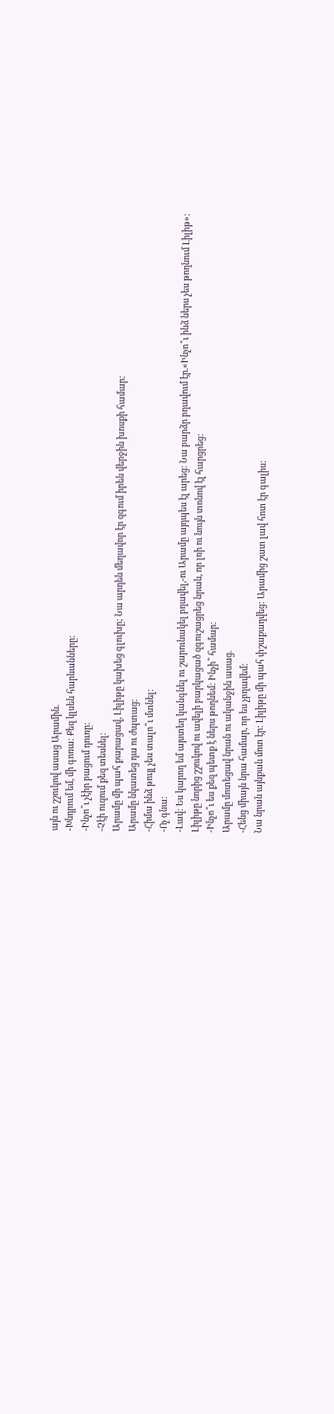այն ու շշուկով ասաց Արամին.
-Խնդրում եմ, մի գոռա: Քեզ կլսեն հարևանները:
-Ինչո՞ւ չէիր բացում դուռը:
-Չէի ուզում քեզ տեսնել:
Արամը մի պահ քարացավ, Լիլիթը կախեց գլուխը; Նա արդեն մեղավոր էր զգում իրեն վերջին խոսքի համար:
Արամը նկատեց դա ու ժպտաց:
-Հիմա ինձ թույլ չես տալո՞ւ մտնել:
-Ոչ գնա:
-Լավ: Ես կարող եմ այստեղ կանգնել ու շարունակել բղավել,-ու Արամը այդպես էլ արեց: Նա բարձր բղավում էր.«Ինչո՞ւ ինձ ներս չես թողնում Լիլիթ»:
Լիլիթը նորից շշուկով ու ավելի բարկացած զգուշացրեց նրան, որ լռի ու նույն տոնով էլ հարցրեց:
-Ինչո՞ւ ես քեզ պետք է ներս թողնեմ: Ինչի՞ համար:
Արամը մոտեցավ նրան ու ականջին ասաց.
-Հենց միայն նրա համար, որ ես չբղավեմ:
Նա նրան այնքան մոտ էր: Լիլիթը մի պահ փշաքաղվեց: Արամից շատ լավ հոտ էր գալիս: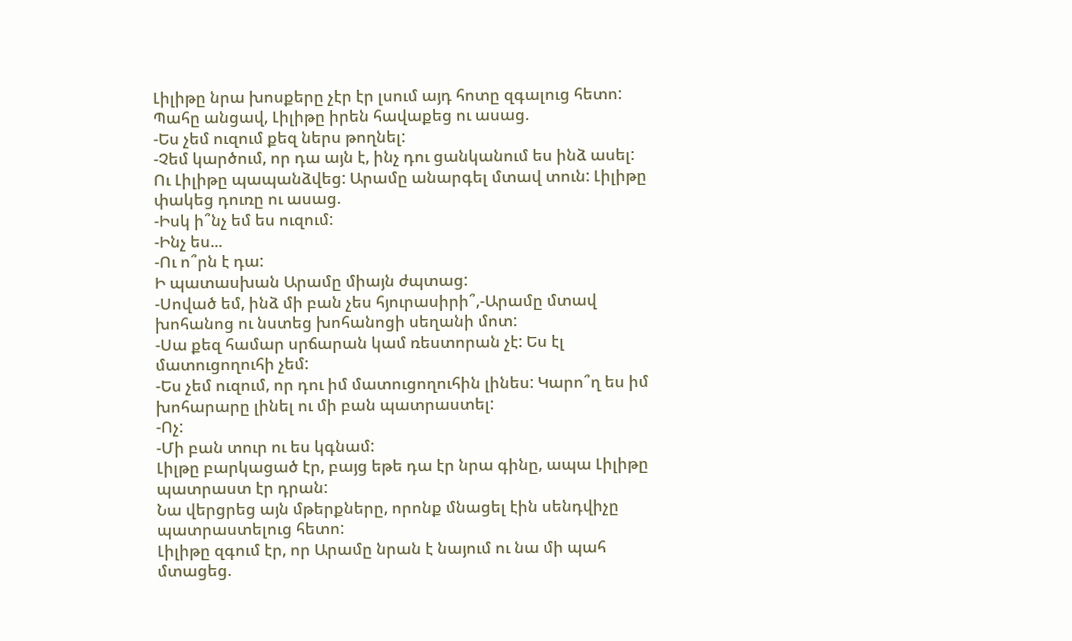Լիլիթը նրա խոսքերը չէր էր լսում այդ հոտը զգալուց հետո: Պահը անցավ, Լիլիթը իրեն հավաքեց ու ասաց.
-Ես չեմ ուզում քեզ ներս թողնել:
-Չեմ կարծում, որ դա այն է, ինչ դու ցանկանում ես ինձ ասել:
Ու Լիլիթը պապանձվեց: Արամը անարգել մտավ տուն: Լիլիթը փակեց դուռը ու ասաց.
-Իսկ ի՞նչ եմ ես ուզում:
-Ինչ ես...
-Ու ո՞րն է դա:
Ի պատասխան Արամը միայն ժպտաց:
-Սոված եմ, ինձ մի բան չես հյուրասիրի՞,-Արամը մտավ խոհանոց ու նստեց խոհանոցի սեղանի մոտ:
-Սա քեզ համար սրճարան կամ ռեստորան չէ: Ես էլ մատուցողուհի չեմ:
-Ես չեմ ուզում, որ դու իմ մատուցողուհին լինես: Կարո՞ղ ես իմ խոհարարը լինել ու մի բան պատրաստել:
-Ոչ:
-Մի բան տուր ու ես կգնամ:
Լիլթը բարկացած էր, բայց եթե դա էր նրա գինը, ապա Լիլիթը պատրաստ էր դրան:
Նա վերցրեց այն մթերքները, որոնք մնացել էին սենդվիչը պատրաստելուց հետո:
Լիլիթը զգում էր, որ Արամը նրան է նայում ու նա մի պահ մտացեց.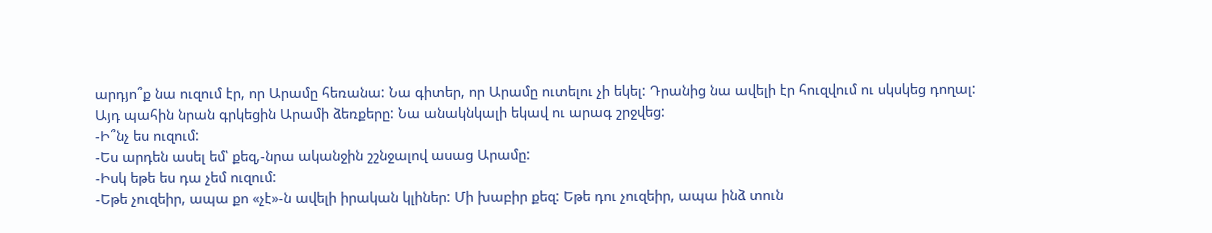արդյո՞ք նա ուզում էր, որ Արամը հեռանա: Նա գիտեր, որ Արամը ուտելու չի եկել: Դրանից նա ավելի էր հուզվում ու սկսկեց դողալ: Այդ պահին նրան գրկեցին Արամի ձեռքերը: Նա անակնկալի եկավ ու արագ շրջվեց:
-Ի՞նչ ես ուզում:
-Ես արդեն ասել եմ՝ քեզ,-նրա ականջին շշնջալով ասաց Արամը:
-Իսկ եթե ես դա չեմ ուզում:
-Եթե չուզեիր, ապա քո «չէ»-ն ավելի իրական կլիներ: Մի խաբիր քեզ: Եթե դու չուզեիր, ապա ինձ տուն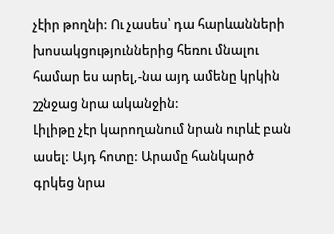չէիր թողնի: Ու չասես՝ դա հարևանների խոսակցություններից հեռու մնալու համար ես արել,-նա այդ ամենը կրկին շշնջաց նրա ականջին:
Լիլիթը չէր կարողանում նրան ուրևէ բան ասել: Այդ հոտը: Արամը հանկարծ գրկեց նրա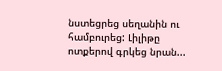նստեցրեց սեղանին ու համբուրեց: Լիլիթը ոտքերով գրկեց նրան...